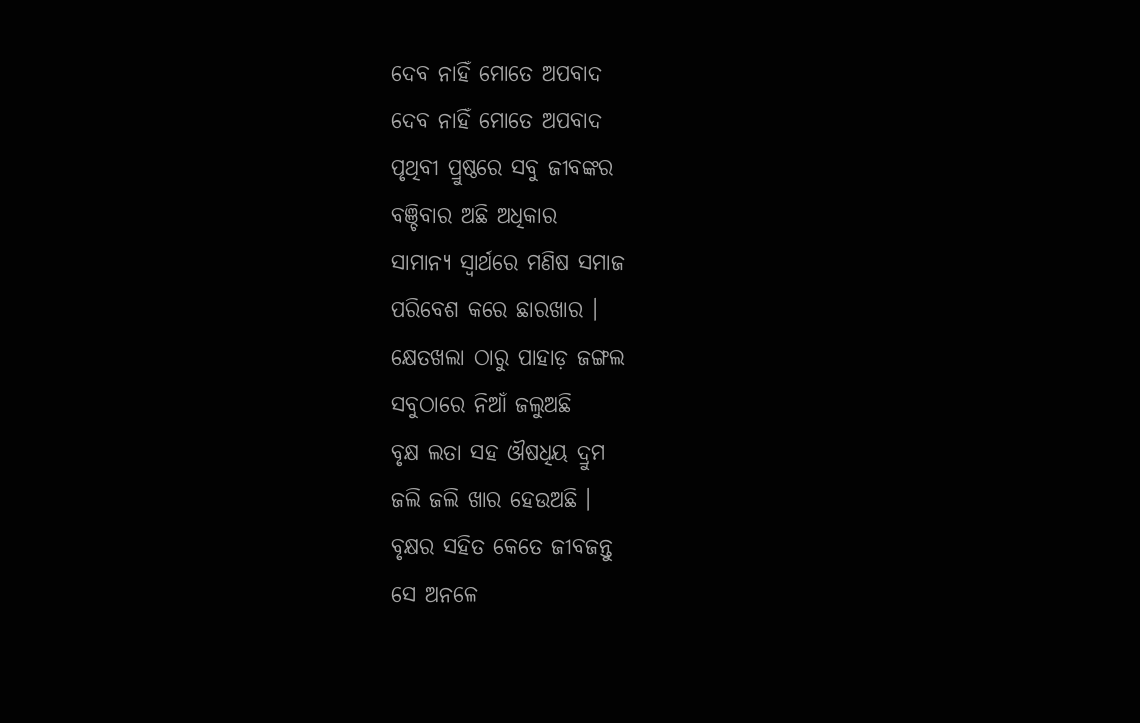ଦେବ ନାହିଁ ମୋତେ ଅପବାଦ
ଦେବ ନାହିଁ ମୋତେ ଅପବାଦ
ପୃଥିବୀ ପ୍ରୁଷ୍ଠରେ ସବୁ ଜୀବଙ୍କର
ବଞ୍ଚିବାର ଅଛି ଅଧିକାର
ସାମାନ୍ଯ ସ୍ବାର୍ଥରେ ମଣିଷ ସମାଜ
ପରିବେଶ କରେ ଛାରଖାର ।
କ୍ଷେତଖଲା ଠାରୁ ପାହାଡ଼ ଜଙ୍ଗଲ
ସବୁଠାରେ ନିଆଁ ଜଲୁଅଛି
ବୃକ୍ଷ ଲତା ସହ ଔଷଧିୟ ଦ୍ରୁମ
ଜଲି ଜଲି ଖାର ହେଉଅଛି ।
ବୃକ୍ଷର ସହିତ କେତେ ଜୀବଜନ୍ତୁ
ସେ ଅନଳେ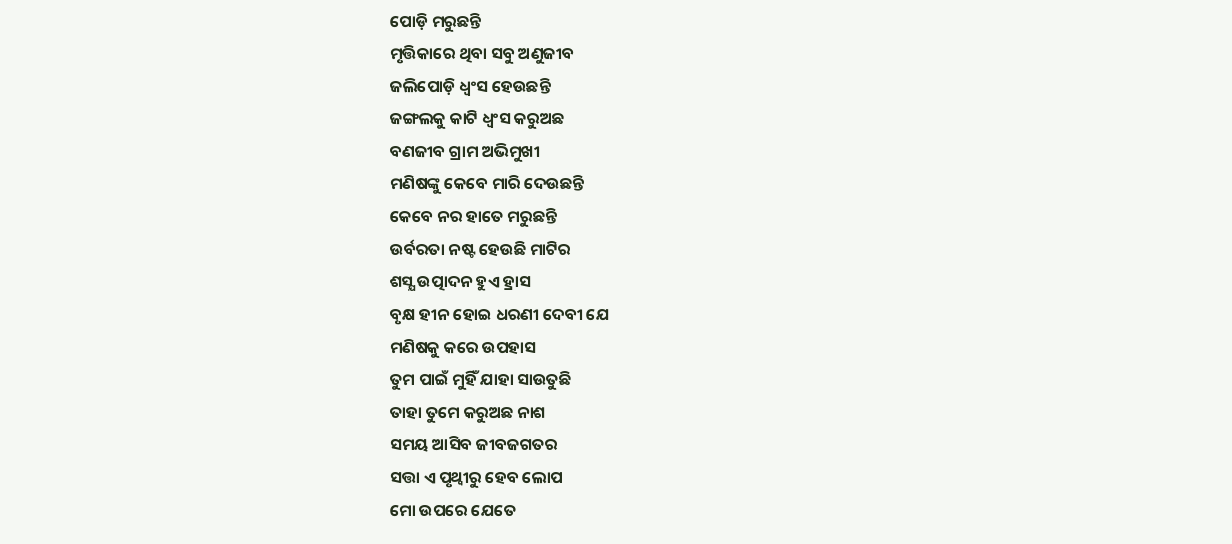ପୋଡ଼ି ମରୁଛନ୍ତି
ମୃତ୍ତିକାରେ ଥିବା ସବୁ ଅଣୁଜୀବ
ଜଲିପୋଡ଼ି ଧ୍ବଂସ ହେଉଛନ୍ତି
ଜଙ୍ଗଲକୁ କାଟି ଧ୍ବଂସ କରୁଅଛ
ବଣଜୀବ ଗ୍ରାମ ଅଭିମୁଖୀ
ମଣିଷଙ୍କୁ କେବେ ମାରି ଦେଉଛନ୍ତି
କେବେ ନର ହାତେ ମରୁଛନ୍ତି
ଉର୍ବରତା ନଷ୍ଟ ହେଉଛି ମାଟିର
ଶସ୍ଯ ଉତ୍ପାଦନ ହୁଏ ହ୍ରାସ
ବୃକ୍ଷ ହୀନ ହୋଇ ଧରଣୀ ଦେବୀ ଯେ
ମଣିଷକୁ କରେ ଉପହାସ
ତୁମ ପାଇଁ ମୁହିଁ ଯାହା ସାଉତୁଛି
ତାହା ତୁମେ କରୁଅଛ ନାଶ
ସମୟ ଆସିବ ଜୀବଜଗତର
ସତ୍ତା ଏ ପୃଥ୍ବୀରୁ ହେବ ଲୋପ
ମୋ ଉପରେ ଯେତେ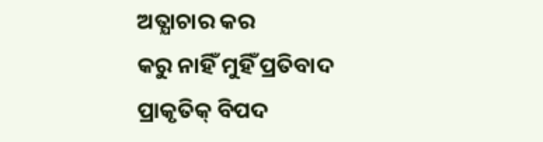ଅତ୍ଯାଚାର କର
କରୁ ନାହିଁ ମୁହିଁ ପ୍ରତିବାଦ
ପ୍ରାକୃତିକ୍ ବିପଦ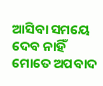ଆସିବା ସମୟେ
ଦେବ ନାହିଁ ମୋତେ ଅପବାଦ